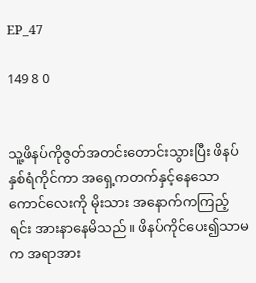EP_47

149 8 0


သူ့ဖိနပ်ကိုဇွတ်အတင်းတောင်းသွားပြီး ဖိနပ်နှစ်ရံကိုင်ကာ အရှေ့ကတက်နှင့်နေသော ကောင်လေးကို မိုးသား အနောက်ကကြည့်ရင်း အားနာနေမိသည်။ ဖိနပ်ကိုင်ပေး၍သာမက အရာအား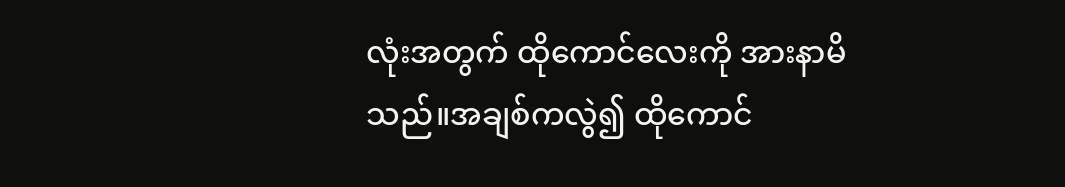လုံးအတွက် ထိုကောင်လေးကို အားနာမိသည်။အချစ်ကလွဲ၍ ထိုကောင်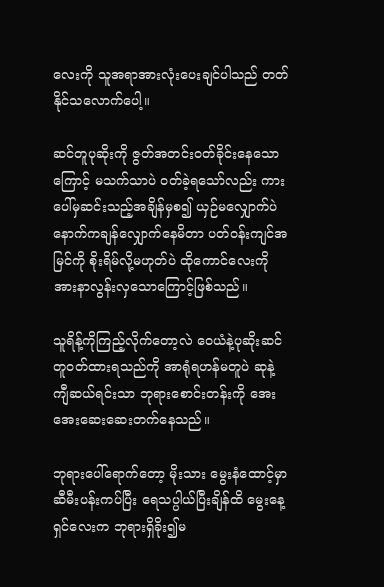လေးကို သူအရာအားလုံးပေးချင်ပါသည် တတ်နိုင်သလောက်ပေါ့။

ဆင်တူပုဆိုးကို ဇွတ်အတင်းဝတ်ခိုင်းနေသောကြောင့် မသက်သာပဲ ဝတ်ခဲ့ရသော်လည်း ကားပေါ်မှဆင်းသည့်အချိန်မှစ၍ ယှဉ်မလျှောက်ပဲ နောက်ကချန်လျှောက်နေမိတာ ပတ်ဝန်းကျင်အမြင်ကို စိုးရိမ်လို့မဟုတ်ပဲ ထိုကောင်လေးကိုအားနာလွန်းလှသောကြောင့်ဖြစ်သည်။

သူရိန့်ကိုကြည့်လိုက်တော့လဲ ဝေယံနဲ့ပုဆိုးဆင်တူဝတ်ထားရသည်ကို အာရုံရဟန်မတူပဲ ဆုနဲ့ကျီဆယ်ရင်းသာ ဘုရားစောင်းတန်းကို အေးအေးဆေးဆေးတက်နေသည်။

ဘုရားပေါ်ရောက်တော့ မိုးသား မွေးနံထောင့်မှာ ဆီမီးပန်းကပ်ပြီး ရေသပ္ပါယ်ပြီးချိန်ထိ မွေးနေ့ရှင်လေးက ဘုရားရှိခိုး၍မ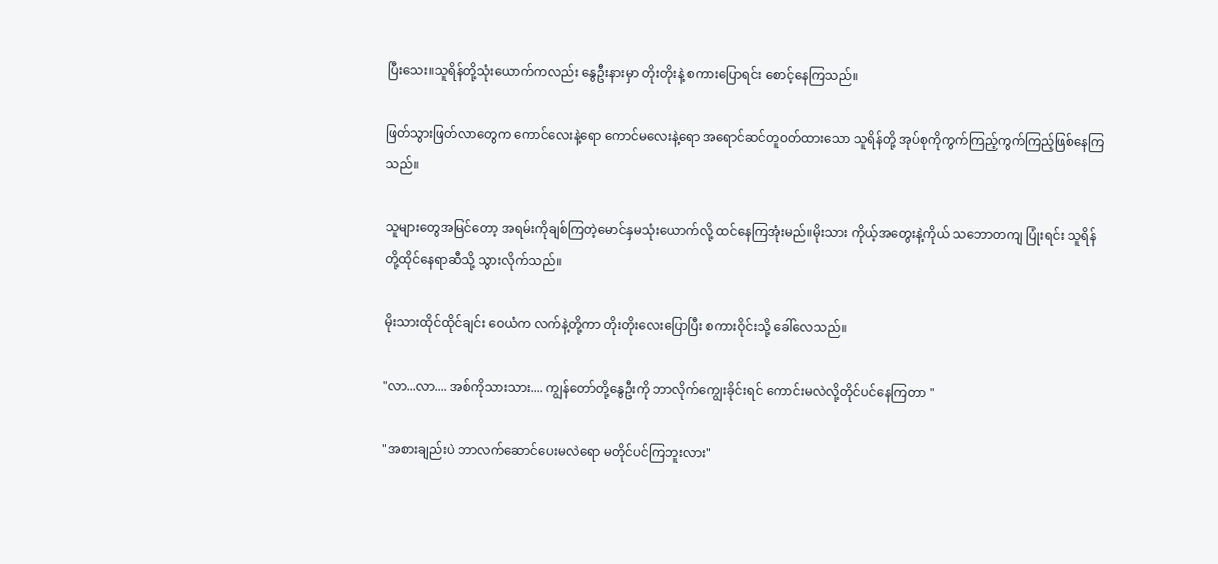ပြီးသေး။သူရိန်တို့သုံးယောက်ကလည်း နွေဦးနားမှာ တိုးတိုးနဲ့ စကားပြောရင်း စောင့်နေကြသည်။

ဖြတ်သွားဖြတ်လာတွေက ကောင်လေးနဲ့ရော ကောင်မလေးနဲ့ရော အရောင်ဆင်တူဝတ်ထားသော သူရိန်တို့ အုပ်စုကိုကွက်ကြည့်ကွက်ကြည့်ဖြစ်နေကြသည်။

သူများတွေအမြင်တော့ အရမ်းကိုချစ်ကြတဲ့မောင်နှမသုံးယောက်လို့ ထင်နေကြအုံးမည်။မိုးသား ကိုယ့်အတွေးနဲ့ကိုယ် သဘောတကျ ပြုံးရင်း သူရိန်တို့ထိုင်နေရာဆီသို့ သွားလိုက်သည်။

မိုးသားထိုင်ထိုင်ချင်း ဝေယံက လက်နဲ့တို့ကာ တိုးတိုးလေးပြောပြီး စကားဝိုင်းသို့ ခေါ်လေသည်။

"လာ...လာ.... အစ်ကိုသားသား.... ကျွန်တော်တို့နွေဦးကို ဘာလိုက်ကျွေးခိုင်းရင် ကောင်းမလဲလို့တိုင်ပင်နေကြတာ "

"အစားချည်းပဲ ဘာလက်ဆောင်ပေးမလဲရော မတိုင်ပင်ကြဘူးလား"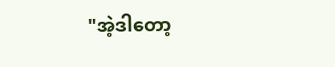"အဲ့ဒါတော့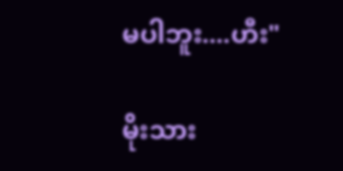မပါဘူး....ဟီး"

မိုးသား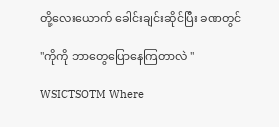တို့လေးယောက် ခေါင်းချင်းဆိုင်ပြီး ခဏတွင်

"ကိုကို ဘာတွေပြောနေကြတာလဲ "

WSICTSOTM Where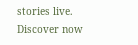stories live. Discover now